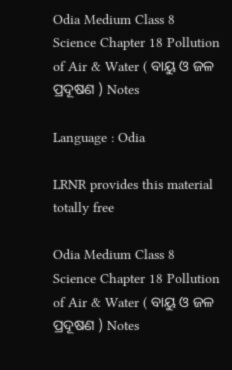Odia Medium Class 8 Science Chapter 18 Pollution of Air & Water ( ବାୟୁ ଓ ଜଳ ପ୍ରଦୂଷଣ ) Notes

Language : Odia

LRNR provides this material totally free

Odia Medium Class 8 Science Chapter 18 Pollution of Air & Water ( ବାୟୁ ଓ ଜଳ ପ୍ରଦୂଷଣ ) Notes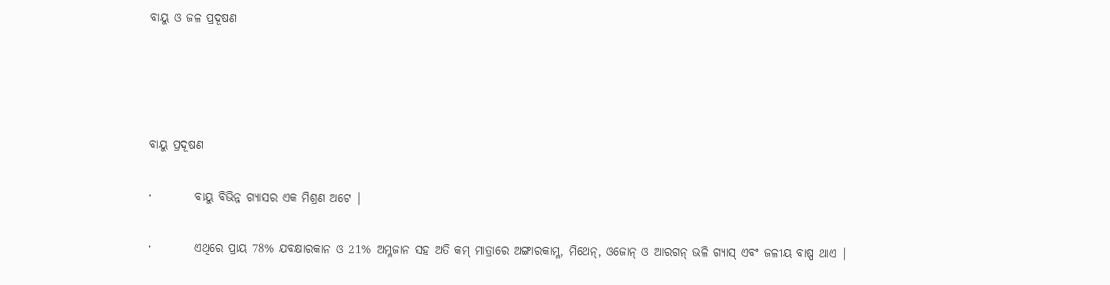ବାୟୁ ଓ ଜଳ ପ୍ରଦୂଷଣ




ବାୟୁ ପ୍ରଦୂଷଣ

·         ବାୟୁ ବିଭିନ୍ନ ଗ୍ୟାସର ଏକ ମିଶ୍ରଣ ଅଟେ |

·         ଏଥିରେ ପ୍ରାୟ 78% ଯବକ୍ଷାରକାନ ଓ 21% ଅମ୍ଳଜାନ ସହ ଅତି କମ୍‌ ମାତ୍ରାରେ ଅଙ୍ଗାରକାମ୍ଳ, ମିଥେନ୍‌, ଓଜୋନ୍ ଓ ଆରଗନ୍ ଭଳି ଗ୍ୟାସ୍ ଏବଂ ଜଳୀୟ ବାଷ୍ପ ଥାଏ |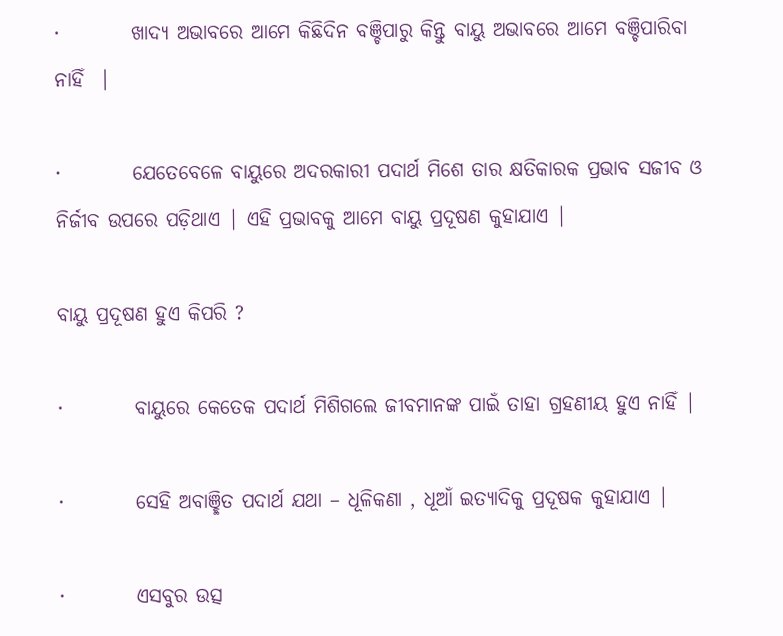·         ଖାଦ୍ୟ ଅଭାବରେ ଆମେ କିଛିଦିନ ବଞ୍ଚିପାରୁ କିନ୍ତୁ ବାୟୁ ଅଭାବରେ ଆମେ ବଞ୍ଚିପାରିବା ନାହିଁ  |

·         ଯେତେବେଳେ ବାୟୁରେ ଅଦରକାରୀ ପଦାର୍ଥ ମିଶେ ତାର କ୍ଷତିକାରକ ପ୍ରଭାବ ସଜୀବ ଓ ନିର୍ଜୀବ ଉପରେ ପଡ଼ିଥାଏ | ଏହି ପ୍ରଭାବକୁ ଆମେ ବାୟୁ ପ୍ରଦୂଷଣ କୁହାଯାଏ |

ବାୟୁ ପ୍ରଦୂଷଣ ହୁଏ କିପରି ?

·         ବାୟୁରେ କେତେକ ପଦାର୍ଥ ମିଶିଗଲେ ଜୀବମାନଙ୍କ ପାଇଁ ତାହା ଗ୍ରହଣୀୟ ହୁଏ ନାହିଁ |

·         ସେହି ଅବାଞ୍ଛିତ ପଦାର୍ଥ ଯଥା – ଧୂଳିକଣା , ଧୂଆଁ ଇତ୍ୟାଦିକୁ ପ୍ରଦୂଷକ କୁହାଯାଏ |

·         ଏସବୁର ଉତ୍ସ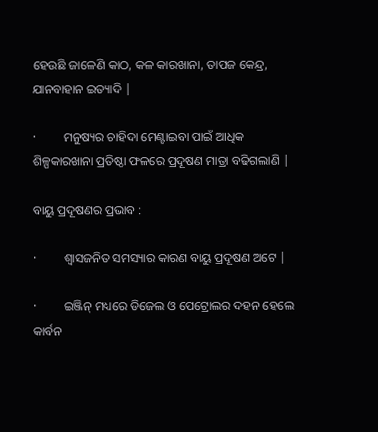ହେଉଛି ଜାଳେଣି କାଠ, କଳ କାରଖାନା, ତାପଜ କେନ୍ଦ୍ର, ଯାନବାହାନ ଇତ୍ୟାଦି |

·         ମନୁଷ୍ୟର ଚାହିଦା ମେଣ୍ଟାଇବା ପାଇଁ ଆଧିକ ଶିଳ୍ପକାରଖାନା ପ୍ରତିଷ୍ଠା ଫଳରେ ପ୍ରଦୂଷଣ ମାତ୍ରା ବଢିଗଲାଣି |

ବାୟୁ ପ୍ରଦୂଷଣର ପ୍ରଭାବ :

·         ଶ୍ଵାସଜନିତ ସମସ୍ୟାର କାରଣ ବାୟୁ ପ୍ରଦୂଷଣ ଅଟେ |

·         ଇଞ୍ଜିନ୍ ମଧ୍ୟରେ ଡିଜେଲ ଓ ପେଟ୍ରୋଲର ଦହନ ହେଲେ କାର୍ବନ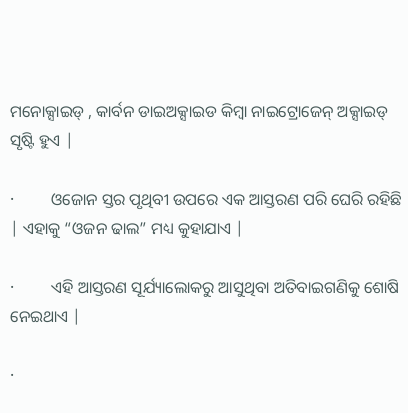ମନୋକ୍ସାଇଡ୍ , କାର୍ବନ ଡାଇଅକ୍ସାଇଡ କିମ୍ବା ନାଇଟ୍ରୋଜେନ୍ ଅକ୍ସାଇଡ୍ ସୃଷ୍ଟି ହୁଏ |

·         ଓଜୋନ ସ୍ତର ପୃଥିବୀ ଉପରେ ଏକ ଆସ୍ତରଣ ପରି ଘେରି ରହିଛି | ଏହାକୁ “ଓଜନ ଢାଲ” ମଧ୍ୟ କୁହାଯାଏ |

·         ଏହି ଆସ୍ତରଣ ସୂର୍ଯ୍ୟାଲୋକରୁ ଆସୁଥିବା ଅତିବାଇଗଣିକୁ ଶୋଷି ନେଇଥାଏ |

·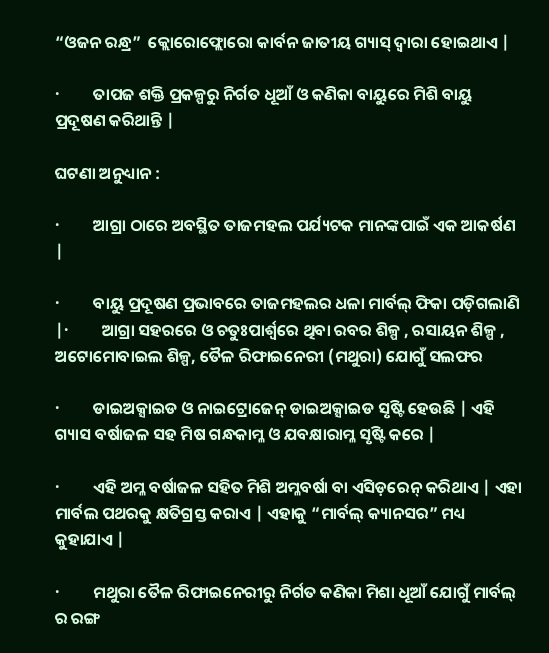“ଓଜନ ରନ୍ଧ୍ର”  କ୍ଲୋରୋଫ୍ଲୋରୋ କାର୍ବନ ଜାତୀୟ ଗ୍ୟାସ୍ ଦ୍ଵାରା ହୋଇଥାଏ |

·         ତାପଜ ଶକ୍ତି ପ୍ରକଳ୍ପରୁ ନିର୍ଗତ ଧୂଆଁ ଓ କଣିକା ବାୟୁରେ ମିଶି ବାୟୁ ପ୍ରଦୂଷଣ କରିଥାନ୍ତି |

ଘଟଣା ଅନୁଧ୍ୟାନ :

·         ଆଗ୍ରା ଠାରେ ଅବସ୍ଥିତ ତାଜମହଲ ପର୍ଯ୍ୟଟକ ମାନଙ୍କପାଇଁ ଏକ ଆକର୍ଷଣ |

·         ବାୟୁ ପ୍ରଦୂଷଣ ପ୍ରଭାବରେ ତାଜମହଲର ଧଳା ମାର୍ବଲ୍ ଫିକା ପଡ଼ିଗଲାଣି |·         ଆଗ୍ରା ସହରରେ ଓ ଚତୁଃପାର୍ଶ୍ଵରେ ଥିବା ରବର ଶିଳ୍ପ , ରସାୟନ ଶିଳ୍ପ , ଅଟୋମୋବାଇଲ ଶିଳ୍ପ, ତୈଳ ରିଫାଇନେରୀ (ମଥୁରା) ଯୋଗୁଁ ସଲଫର

·         ଡାଇଅକ୍ସାଇଡ ଓ ନାଇଟ୍ରୋଜେନ୍ ଡାଇଅକ୍ସାଇଡ ସୃଷ୍ଟି ହେଉଛି | ଏହି ଗ୍ୟାସ ବର୍ଷାଜଳ ସହ ମିଷ ଗନ୍ଧକାମ୍ଳ ଓ ଯବକ୍ଷାରାମ୍ଳ ସୃଷ୍ଟି କରେ |

·         ଏହି ଅମ୍ଳ ବର୍ଷାଜଳ ସହିତ ମିଶି ଅମ୍ଳବର୍ଷା ବା ଏସିଡ଼ରେନ୍ କରିଥାଏ | ଏହା ମାର୍ବଲ ପଥରକୁ କ୍ଷତିଗ୍ରସ୍ତ କରାଏ | ଏହାକୁ “ମାର୍ବଲ୍ କ୍ୟାନସର” ମଧ୍ୟ କୁହାଯାଏ |

·         ମଥୁରା ତୈଳ ରିଫାଇନେରୀରୁ ନିର୍ଗତ କଣିକା ମିଶା ଧୂଆଁ ଯୋଗୁଁ ମାର୍ବଲ୍ ର ରଙ୍ଗ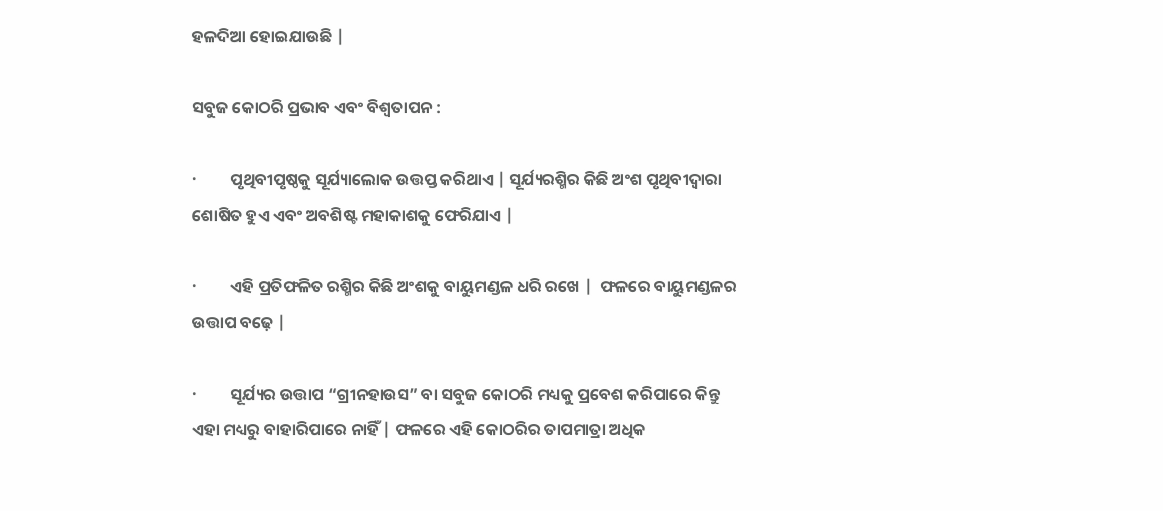ହଳଦିଆ ହୋଇଯାଉଛି |

ସବୁଜ କୋଠରି ପ୍ରଭାବ ଏବଂ ବିଶ୍ଵତାପନ :

·         ପୃଥିବୀପୃଷ୍ଠକୁ ସୂର୍ଯ୍ୟାଲୋକ ଉତ୍ତପ୍ତ କରିଥାଏ | ସୂର୍ଯ୍ୟରଶ୍ମିର କିଛି ଅଂଶ ପୃଥିବୀଦ୍ଵାରା ଶୋଷିତ ହୁଏ ଏବଂ ଅବଶିଷ୍ଟ ମହାକାଶକୁ ଫେରିଯାଏ |

·         ଏହି ପ୍ରତିଫଳିତ ରଶ୍ମିର କିଛି ଅଂଶକୁ ବାୟୁମଣ୍ଡଳ ଧରି ରଖେ |  ଫଳରେ ବାୟୁମଣ୍ଡଳର ଉତ୍ତାପ ବଢ଼େ |

·         ସୂର୍ଯ୍ୟର ଉତ୍ତାପ “ଗ୍ରୀନହାଉସ” ବା ସବୁଜ କୋଠରି ମଧ୍ୟକୁ ପ୍ରବେଶ କରିପାରେ କିନ୍ତୁ ଏହା ମଧ୍ୟରୁ ବାହାରିପାରେ ନାହିଁ | ଫଳରେ ଏହି କୋଠରିର ତାପମାତ୍ରା ଅଧିକ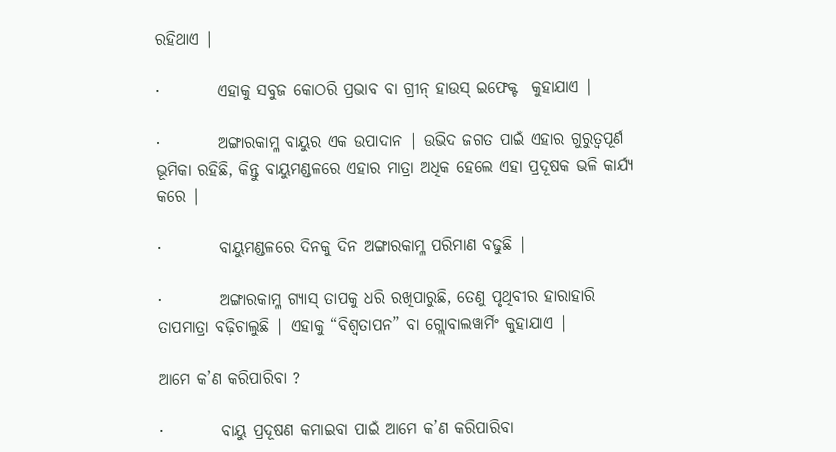ରହିଥାଏ |

·         ଏହାକୁ ସବୁଜ କୋଠରି ପ୍ରଭାବ ବା ଗ୍ରୀନ୍ ହାଉସ୍ ଇଫେକ୍ଟ  କୁହାଯାଏ |

·         ଅଙ୍ଗାରକାମ୍ଳ ବାୟୁର ଏକ ଉପାଦାନ | ଉଭିଦ ଜଗତ ପାଇଁ ଏହାର ଗୁରୁତ୍ଵପୂର୍ଣ ଭୂମିକା ରହିଛି, କିନ୍ତୁ ବାୟୁମଣ୍ଡଳରେ ଏହାର ମାତ୍ରା ଅଧିକ ହେଲେ ଏହା ପ୍ରଦୂଷକ ଭଳି କାର୍ଯ୍ୟ କରେ |

·         ବାୟୁମଣ୍ଡଳରେ ଦିନକୁ ଦିନ ଅଙ୍ଗାରକାମ୍ଳ ପରିମାଣ ବଢୁଛି |

·         ଅଙ୍ଗାରକାମ୍ଳ ଗ୍ୟାସ୍ ତାପକୁ ଧରି ରଖିପାରୁଛି, ତେଣୁ ପୃଥିବୀର ହାରାହାରି ତାପମାତ୍ରା ବଢ଼ିଚାଲୁଛି | ଏହାକୁ “ବିଶ୍ଵତାପନ” ବା ଗ୍ଲୋବାଲୱାର୍ମିଂ କୁହାଯାଏ |

ଆମେ କ’ଣ କରିପାରିବା ?

·         ବାୟୁ ପ୍ରଦୂଷଣ କମାଇବା ପାଇଁ ଆମେ କ’ଣ କରିପାରିବା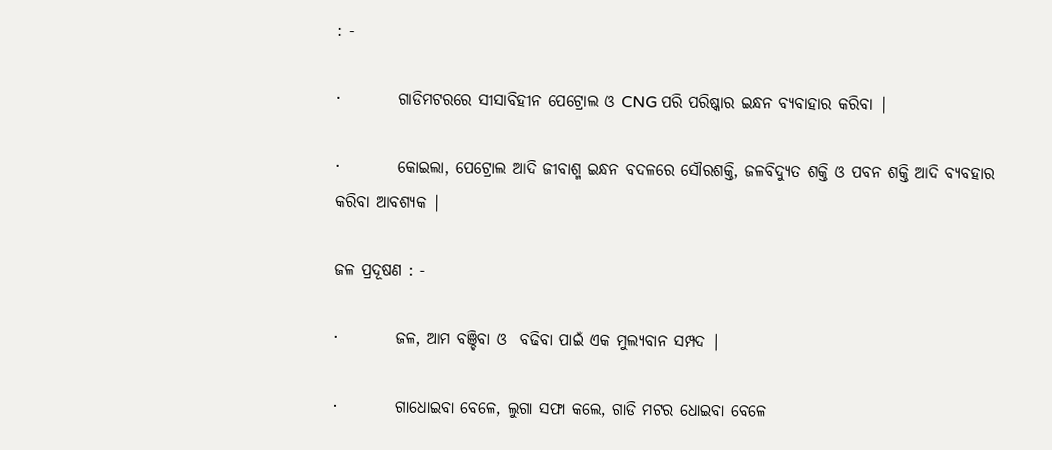: -

·         ଗାଡିମଟରରେ ସୀସାବିହୀନ ପେଟ୍ରୋଲ ଓ CNG ପରି ପରିଷ୍କାର ଇନ୍ଧନ ବ୍ୟବାହାର କରିବା |

·         କୋଇଲା, ପେଟ୍ରୋଲ ଆଦି ଜୀବାଶ୍ମ ଇନ୍ଧନ ବଦଳରେ ସୌରଶକ୍ତି, ଜଳବିଦ୍ୟୁତ ଶକ୍ତି ଓ ପବନ ଶକ୍ତି ଆଦି ବ୍ୟବହାର କରିବା ଆବଶ୍ୟକ |

ଜଳ ପ୍ରଦୂଷଣ : -

·         ଜଳ, ଆମ ବଞ୍ଚିବା ଓ  ବଢିବା ପାଇଁ ଏକ ମୁଲ୍ୟବାନ ସମ୍ପଦ |

·         ଗାଧୋଇବା ବେଳେ, ଲୁଗା ସଫା କଲେ, ଗାଡି ମଟର ଧୋଇବା ବେଳେ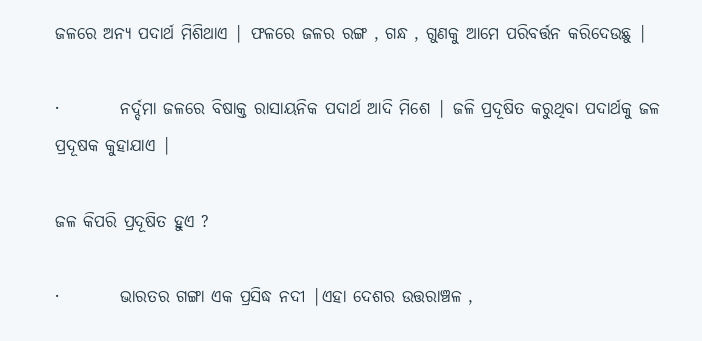ଜଳରେ ଅନ୍ୟ ପଦାର୍ଥ ମିଶିଥାଏ | ଫଳରେ ଜଳର ରଙ୍ଗ , ଗନ୍ଧ , ଗୁଣକୁ ଆମେ ପରିବର୍ତ୍ତନ କରିଦେଉଛୁ |

·         ନର୍ଦ୍ଦମା ଜଳରେ ବିଷାକ୍ତ ରାସାୟନିକ ପଦାର୍ଥ ଆଦି ମିଶେ | ଜଳି ପ୍ରଦୂଷିତ କରୁଥିବା ପଦାର୍ଥକୁ ଜଳ ପ୍ରଦୂଷକ କୁହାଯାଏ |

ଜଳ କିପରି ପ୍ରଦୂଷିତ ହୁଏ ?

·         ଭାରତର ଗଙ୍ଗା ଏକ ପ୍ରସିଦ୍ଧ ନଦୀ |ଏହା ଦେଶର ଉତ୍ତରାଞ୍ଚଳ ,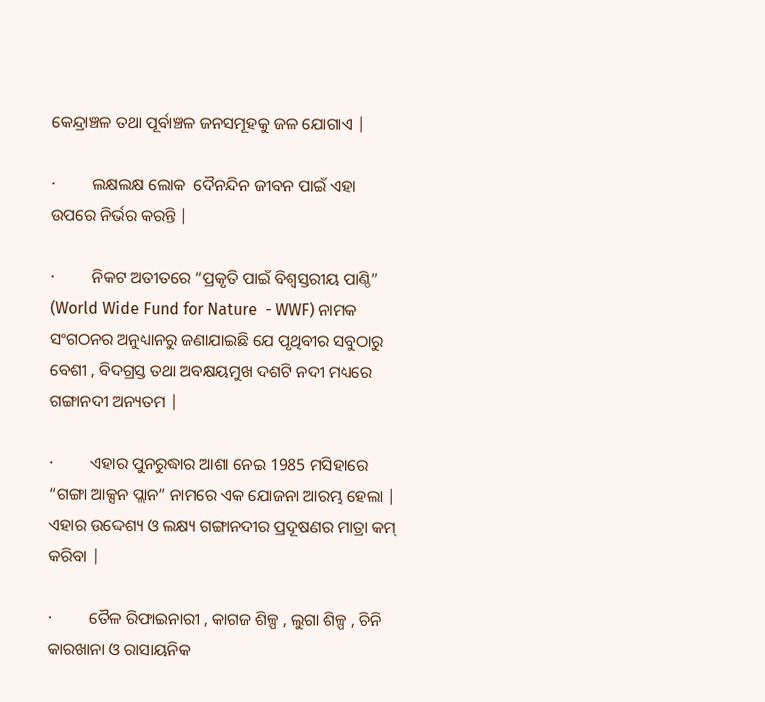କେନ୍ଦ୍ରାଞ୍ଚଳ ତଥା ପୂର୍ବାଞ୍ଚଳ ଜନସମୂହକୁ ଜଳ ଯୋଗାଏ |

·         ଲକ୍ଷଲକ୍ଷ ଲୋକ  ଦୈନନ୍ଦିନ ଜୀବନ ପାଇଁ ଏହା ଉପରେ ନିର୍ଭର କରନ୍ତି |

·         ନିକଟ ଅତୀତରେ “ପ୍ରକୃତି ପାଇଁ ବିଶ୍ଵସ୍ତରୀୟ ପାଣ୍ଠି” (World Wide Fund for Nature  - WWF) ନାମକ ସଂଗଠନର ଅନୁଧ୍ୟାନରୁ ଜଣାଯାଇଛି ଯେ ପୃଥିବୀର ସବୁଠାରୁ ବେଶୀ , ବିଦଗ୍ରସ୍ତ ତଥା ଅବକ୍ଷୟମୁଖ ଦଶଟି ନଦୀ ମଧ୍ୟରେ ଗଙ୍ଗାନଦୀ ଅନ୍ୟତମ |

·         ଏହାର ପୁନରୁଦ୍ଧାର ଆଶା ନେଇ 1985 ମସିହାରେ “ଗଙ୍ଗା ଆକ୍ସନ ପ୍ଲାନ” ନାମରେ ଏକ ଯୋଜନା ଆରମ୍ଭ ହେଲା | ଏହାର ଉଦ୍ଦେଶ୍ୟ ଓ ଲକ୍ଷ୍ୟ ଗଙ୍ଗାନଦୀର ପ୍ରଦୂଷଣର ମାତ୍ରା କମ୍ କରିବା |

·         ତୈଳ ରିଫାଇନାରୀ , କାଗଜ ଶିଳ୍ପ , ଲୁଗା ଶିଳ୍ପ , ଚିନି କାରଖାନା ଓ ରାସାୟନିକ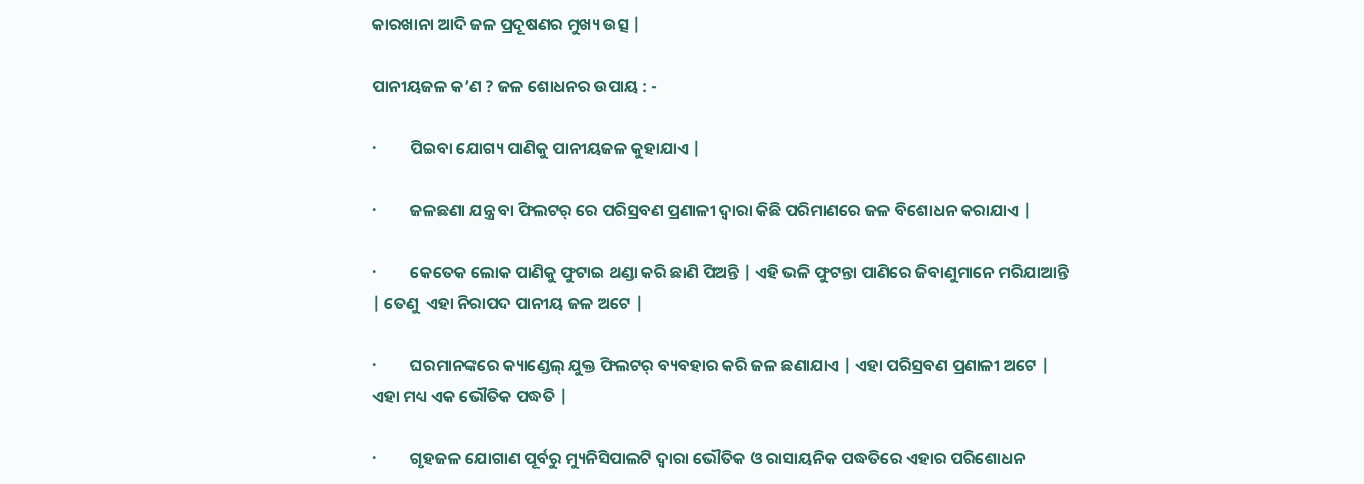କାରଖାନା ଆଦି ଜଳ ପ୍ରଦୂଷଣର ମୁଖ୍ୟ ଉତ୍ସ |

ପାନୀୟଜଳ କ’ଣ ? ଜଳ ଶୋଧନର ଉପାୟ : -

·         ପିଇବା ଯୋଗ୍ୟ ପାଣିକୁ ପାନୀୟଜଳ କୁହାଯାଏ |

·         ଜଳଛଣା ଯନ୍ତ୍ର ବା ଫିଲଟର୍ ରେ ପରିସ୍ରବଣ ପ୍ରଣାଳୀ ଦ୍ଵାରା କିଛି ପରିମାଣରେ ଜଳ ବିଶୋଧନ କରାଯାଏ |

·         କେତେକ ଲୋକ ପାଣିକୁ ଫୁଟାଇ ଥଣ୍ଡା କରି ଛାଣି ପିଅନ୍ତି | ଏହି ଭଳି ଫୁଟନ୍ତା ପାଣିରେ ଜିବାଣୁମାନେ ମରିଯାଆନ୍ତି | ତେଣୁ  ଏହା ନିରାପଦ ପାନୀୟ ଜଳ ଅଟେ |

·         ଘରମାନଙ୍କରେ କ୍ୟାଣ୍ଡେଲ୍ ଯୁକ୍ତ ଫିଲଟର୍ ବ୍ୟବହାର କରି ଜଳ ଛଣାଯାଏ | ଏହା ପରିସ୍ରବଣ ପ୍ରଣାଳୀ ଅଟେ | ଏହା ମଧ୍ୟ ଏକ ଭୌତିକ ପଦ୍ଧତି |

·         ଗୃହଜଳ ଯୋଗାଣ ପୂର୍ବରୁ ମ୍ୟୁନିସିପାଲଟି ଦ୍ଵାରା ଭୌତିକ ଓ ରାସାୟନିକ ପଦ୍ଧତିରେ ଏହାର ପରିଶୋଧନ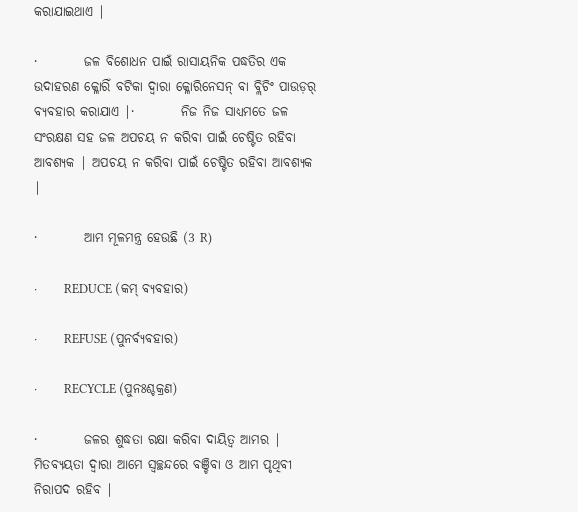କରାଯାଇଥାଏ |

·         ଜଳ ବିଶୋଧନ ପାଇଁ ରାସାୟନିକ ପଦ୍ଧତିର ଏକ ଉଦାହରଣ କ୍ଳୋରିଁ ବଟିକା ଦ୍ଵାରା କ୍ଳୋରିନେସନ୍ ବା ବ୍ଲିଚିଂ ପାଉଡ଼ର୍ ବ୍ୟବହାର କରାଯାଏ |·         ନିଜ ନିଜ ସାଧ୍ୟମତେ ଜଳ ସଂରକ୍ଷଣ ସହ ଜଳ ଅପଚୟ ନ କରିବା ପାଇଁ ଚେଷ୍ଟିତ ରହିବା ଆବଶ୍ୟକ | ଅପଚୟ ନ କରିବା ପାଇଁ ଚେଷ୍ଟିତ ରହିବା ଆବଶ୍ୟକ |

·         ଆମ ମୂଳମନ୍ତ୍ର ହେଉଛି (3 R)

·         REDUCE (କମ୍ ବ୍ୟବହାର)

·         REFUSE (ପୁନର୍ବ୍ୟବହାର)

·         RECYCLE (ପୁନଃଶ୍ଚକ୍ରଣ)

·         ଜଳର ଶୁଦ୍ଧତା ରକ୍ଷା କରିବା ଦାୟିତ୍ୱ ଆମର | ମିତବ୍ୟୟତା ଦ୍ଵାରା ଆମେ ସ୍ଵଚ୍ଛନ୍ଦରେ ବଞ୍ଚିବା ଓ ଆମ ପୃଥିବୀ ନିରାପଦ ରହିବ |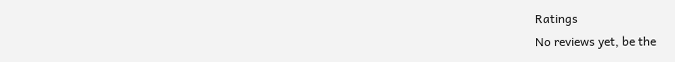Ratings
No reviews yet, be the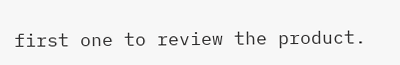first one to review the product.